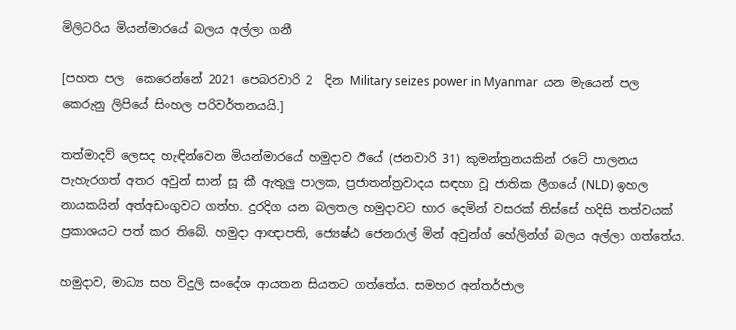මිලිටරිය මියන්මාරයේ බලය අල්ලා ගනී

[පහත පල  ‍කෙරෙන්නේ 2021 පෙබරවාරි 2  දින Military seizes power in Myanmar  යන මැයෙන් පල කෙරුනු ලිපියේ සිංහල පරිවර්තනයයි.]

තත්මාදව් ලෙසද හැඳින්වෙන මියන්මාරයේ හමුදාව ඊයේ (ජනවාරි 31) කුමන්ත්‍රනයකින් රටේ පාලනය පැහැරගත් අතර අවුන් සාන් සූ කී ඇතුලු පාලක, ප්‍රජාතන්ත්‍රවාදය සඳහා වූ ජාතික ලීගයේ (NLD) ඉහල නායකයින් අත්අඩංගුවට ගත්හ. දුරදිග යන බලතල හමුදාවට භාර දෙමින් වසරක් තිස්සේ හදිසි තත්වයක් ප්‍රකාශයට පත් කර තිබේ. හමුදා ආඥාපති, ජ්‍යෙෂ්ඨ ජෙනරාල් මින් අවුන්ග් හේලින්ග් බලය අල්ලා ගත්තේය.

හමුදාව, මාධ්‍ය සහ විදුලි සංදේශ ආයතන සියතට ගත්තේය. සමහර අන්තර්ජාල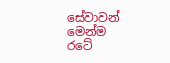සේවාවන් මෙන්ම රටේ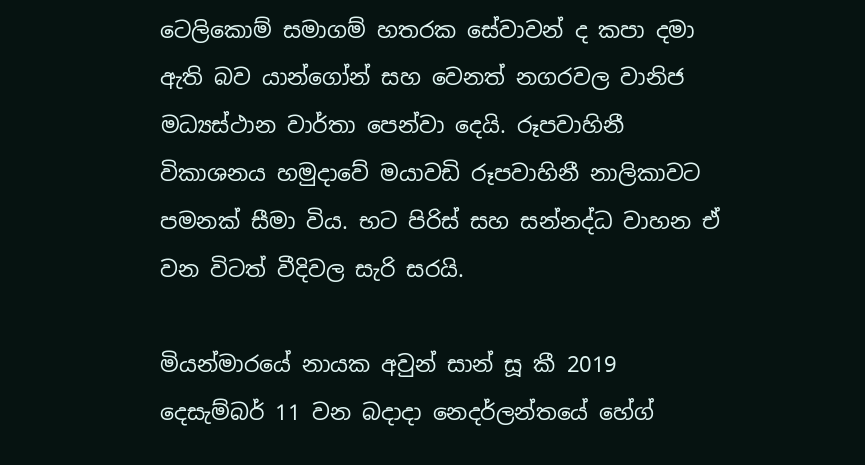ටෙලිකොම් සමාගම් හතරක සේවාවන් ද කපා දමා ඇති බව යාන්ගෝන් සහ වෙනත් නගරවල වානිජ මධ්‍යස්ථාන වාර්තා පෙන්වා දෙයි. රූපවාහිනී විකාශනය හමුදාවේ මයාවඩි රූපවාහිනී නාලිකාවට පමනක් සීමා විය. භට පිරිස් සහ සන්නද්ධ වාහන ඒ වන විටත් වීදිවල සැරි සරයි.

මියන්මාරයේ නායක අවුන් සාන් සූ කී 2019 දෙසැම්බර් 11 වන බදාදා නෙදර්ලන්තයේ හේග්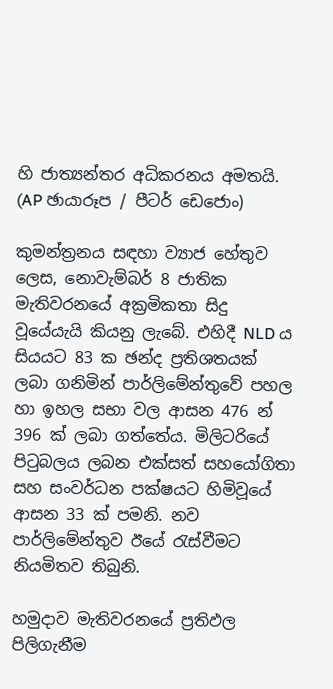හි ජාත්‍යන්තර අධිකරනය අමතයි. (AP ඡායාරූප / පීටර් ඩෙජොං)

කුමන්ත්‍රනය සඳහා ව්‍යාජ හේතුව ලෙස, නොවැම්බර් 8 ජාතික මැතිවරනයේ අක්‍රමිකතා සිදු වූයේයැයි කියනු ලැබේ. එහිදී NLD ය සියයට 83 ක ඡන්ද ප්‍රතිශතයක් ලබා ගනිමින් පාර්ලිමේන්තුවේ පහල හා ඉහල සභා වල ආසන 476 න් 396 ක් ලබා ගත්තේය. මිලිටරියේ පිටුබලය ලබන එක්සත් සහයෝගිතා සහ සංවර්ධන පක්ෂයට හිමිවූයේ ආසන 33 ක් පමනි. නව පාර්ලිමේන්තුව ඊයේ රැස්වීමට නියමිතව තිබුනි.

හමුදාව මැතිවරනයේ ප්‍රතිඵල පිලිගැනීම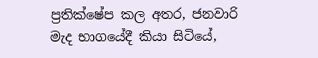ප්‍රතික්ෂේප කල අතර, ජනවාරි මැද භාගයේදී කියා සිටියේ,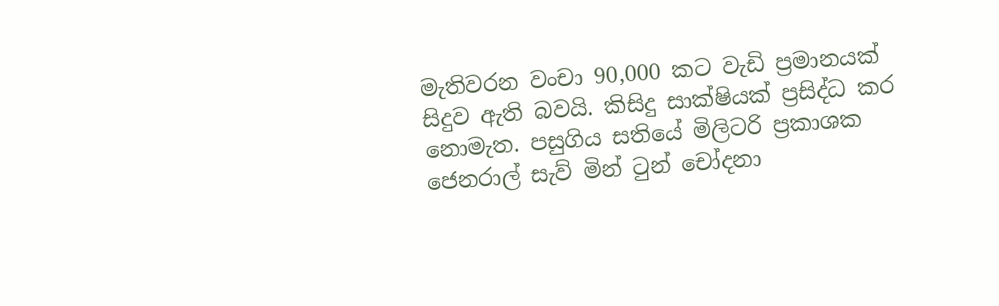මැතිවරන වංචා 90,000 කට වැඩි ප්‍රමානයක් සිදුව ඇති බවයි. කිසිදු සාක්ෂියක් ප්‍රසිද්ධ කර නොමැත. පසුගිය සතියේ මිලිටරි ප්‍රකාශක ජෙනරාල් සැව් මින් ටුන් චෝදනා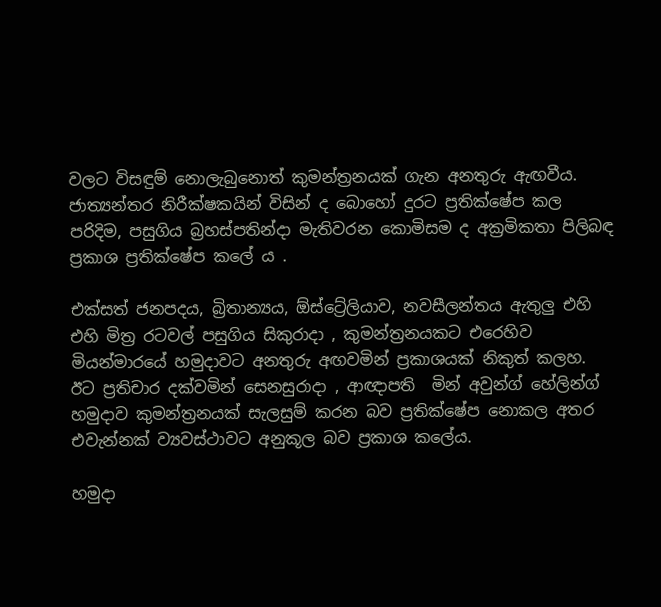වලට විසඳුම් නොලැබුනොත් කුමන්ත්‍රනයක් ගැන අනතුරු ඇඟවීය. ජාත්‍යන්තර නිරීක්ෂකයින් විසින් ද බොහෝ දුරට ප්‍රතික්ෂේප කල පරිදිම, පසුගිය බ්‍රහස්පතින්දා මැතිවරන කොමිසම ද අක්‍රමිකතා පිලිබඳ ප්‍රකාශ ප්‍රතික්ෂේප කලේ ය .

එක්සත් ජනපදය, බ්‍රිතාන්‍යය, ඕස්ට්‍රේලියාව, නවසීලන්තය ඇතුලු එහි එහි මිත්‍ර රටවල් පසුගිය සිකුරාදා , කුමන්ත්‍රනයකට එරෙහිව මියන්මාරයේ හමුදාවට අනතුරු අඟවමින් ප්‍රකාශයක් නිකුත් කලහ.  ඊට ප්‍රතිචාර දක්වමින් සෙනසුරාදා , ආඥාපති  මින් අවුන්ග් හේලින්ග් හමුදාව කුමන්ත්‍රනයක් සැලසුම් කරන බව ප්‍රතික්ෂේප නොකල අතර එවැන්නක් ව්‍යවස්ථාවට අනුකූල බව ප්‍රකාශ කලේය.

හමුදා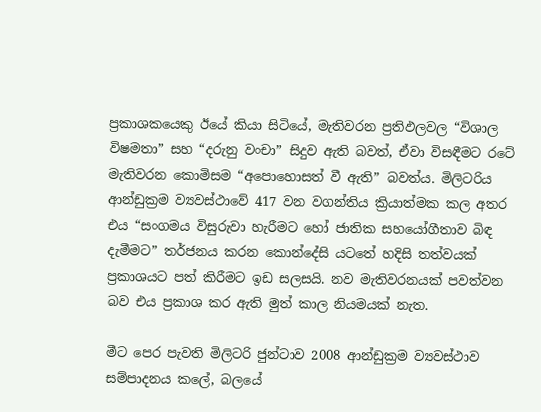ප්‍රකාශකයෙකු ඊයේ කියා සිටියේ, මැතිවරන ප්‍රතිඵලවල “විශාල විෂමතා” සහ “දරුනු වංචා” සිදුව ඇති බවත්, ඒවා විසඳීමට රටේ මැතිවරන කොමිසම “අපොහොසත් වී ඇති” බවත්ය. මිලිටරිය ආන්ඩුක්‍රම ව්‍යවස්ථාවේ 417 වන වගන්තිය ක්‍රියාත්මක කල අතර එය “සංගමය විසුරුවා හැරීමට හෝ ජාතික සහයෝගීතාව බිඳ දැමීමට” තර්ජනය කරන කොන්දේසි යටතේ හදිසි තත්වයක් ප්‍රකාශයට පත් කිරීමට ඉඩ සලසයි. නව මැතිවරනයක් පවත්වන බව එය ප්‍රකාශ කර ඇති මුත් කාල නියමයක් නැත.

මීට පෙර පැවති මිලිටරි ජුන්ටාව 2008 ආන්ඩුක්‍රම ව්‍යවස්ථාව සම්පාදනය කලේ, බලයේ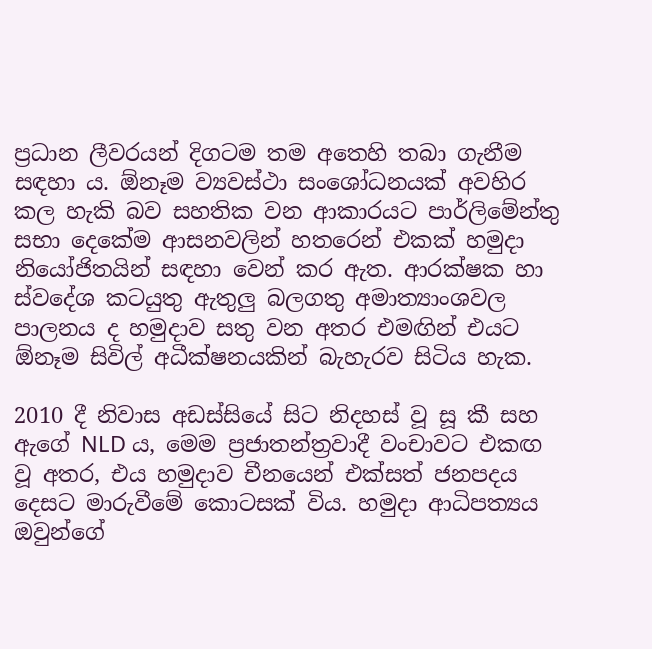ප්‍රධාන ලීවරයන් දිගටම තම අතෙහි තබා ගැනීම සඳහා ය. ඕනෑම ව්‍යවස්ථා සංශෝධනයක් අවහිර කල හැකි බව සහතික වන ආකාරයට පාර්ලිමේන්තු සභා දෙකේම ආසනවලින් හතරෙන් එකක් හමුදා නියෝජිතයින් සඳහා වෙන් කර ඇත. ආරක්ෂක හා ස්වදේශ කටයුතු ඇතුලු බලගතු අමාත්‍යාංශවල පාලනය ද හමුදාව සතු වන අතර එමඟින් එයට ඕනෑම සිවිල් අධීක්ෂනයකින් බැහැරව සිටිය හැක.

2010 දී නිවාස අඩස්සියේ සිට නිදහස් වූ සූ කී සහ ඇගේ NLD ය, මෙම ප්‍රජාතන්ත්‍රවාදී වංචාවට එකඟ වූ අතර, එය හමුදාව චීනයෙන් එක්සත් ජනපදය දෙසට මාරුවීමේ කොටසක් විය. හමුදා ආධිපත්‍යය ඔවුන්ගේ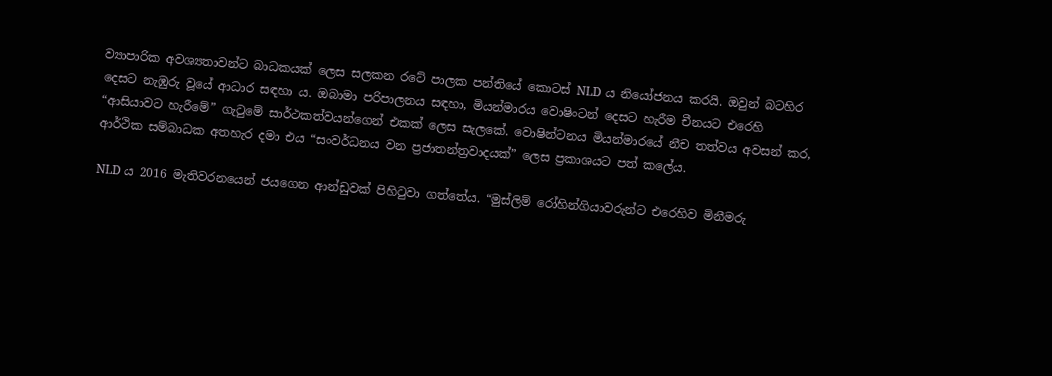ව්‍යාපාරික අවශ්‍යතාවන්ට බාධකයක් ලෙස සලකන රටේ පාලක පන්තියේ කොටස් NLD ය නියෝජනය කරයි. ඔවුන් බටහිර දෙසට නැඹුරු වූයේ ආධාර සඳහා ය. ඔබාමා පරිපාලනය සඳහා, මියන්මාරය වොෂිංටන් දෙසට හැරීම චීනයට එරෙහි “ආසියාවට හැරීමේ” ගැටුමේ සාර්ථකත්වයන්ගෙන් එකක් ලෙස සැලකේ. වොෂින්ටනය මියන්මාරයේ නීච තත්වය අවසන් කර, ආර්ථික සම්බාධක අතහැර දමා එය “සංවර්ධනය වන ප්‍රජාතන්ත්‍රවාදයක්” ලෙස ප්‍රකාශයට පත් කලේය.

NLD ය 2016 මැතිවරනයෙන් ජයගෙන ආන්ඩුවක් පිහිටුවා ගත්තේය. “මුස්ලිම් රෝහින්ගියාවරුන්ට එරෙහිව මිනීමරු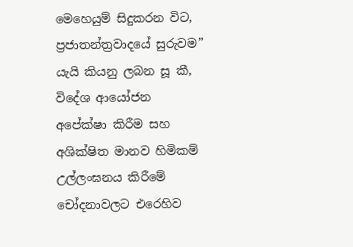මෙහෙයුම් සිදුකරන විට, ප්‍රජාතන්ත්‍රවාදයේ සුරුවම” යැයි කියනු ලබන සූ කී, විදේශ ආයෝජන අපේක්ෂා කිරීම සහ අශික්ෂිත මානව හිමිකම් උල්ලංඝනය කිරීමේ චෝදනාවලට එරෙහිව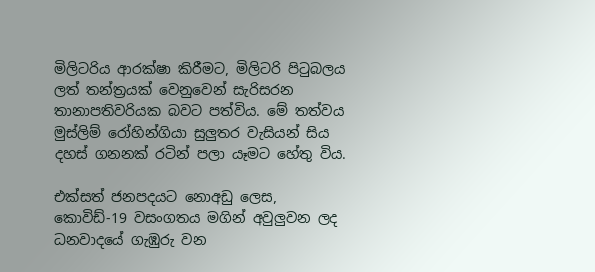මිලිටරිය ආරක්ෂා කිරීමට, මිලිටරි පිටුබලය ලත් තන්ත්‍රයක් වෙනුවෙන් සැරිසරන තානාපතිවරියක බවට පත්විය. මේ තත්වය මුස්ලිම් රෝහින්ගියා සුලුතර වැසියන් සිය දහස් ගනනක් රටින් පලා යෑමට හේතු විය.

එක්සත් ජනපදයට නොඅඩු ලෙස, කොවිඩ්-19 වසංගතය මගින් අවුලුවන ලද ධනවාදයේ ගැඹුරු වන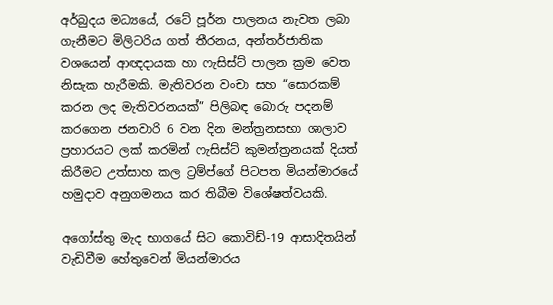අර්බුදය මධ්‍යයේ, රටේ පූර්න පාලනය නැවත ලබා ගැනීමට මිලිටරිය ගත් තීරනය, අන්තර්ජාතික වශයෙන් ආඥදායක හා ෆැසිස්ට් පාලන ක්‍රම වෙත නිසැක හැරීමකි. මැතිවරන වංචා සහ “සොරකම් කරන ලද මැතිවරනයක්” පිලිබඳ බොරු පදනම් කරගෙන ජනවාරි 6 වන දින මන්ත්‍රනසභා ශාලාව ප්‍රහාරයට ලක් කරමින් ෆැසිස්ට් කුමන්ත්‍රනයක් දියත් කිරීමට උත්සාහ කල ට්‍රම්ප්ගේ පිටපත මියන්මාරයේ හමුදාව අනුගමනය කර තිබීම විශේෂත්වයකි.

අගෝස්තු මැද භාගයේ සිට කොවිඩ්-19 ආසාදිතයින් වැඩිවීම හේතුවෙන් මියන්මාරය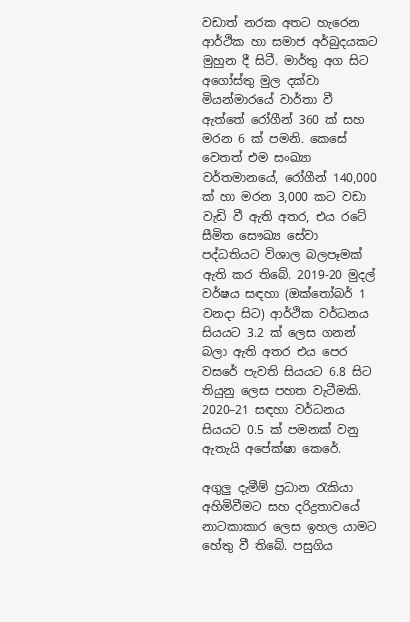වඩාත් නරක අතට හැරෙන ආර්ථික හා සමාජ අර්බුදයකට මුහුන දී සිටී. මාර්තු අග සිට අගෝස්තු මුල දක්වා මියන්මාරයේ වාර්තා වී ඇත්තේ රෝගීන් 360 ක් සහ මරන 6 ක් පමනි. කෙසේ වෙතත් එම සංඛ්‍යා වර්තමානයේ, රෝගීන් 140,000 ක් හා මරන 3,000 කට වඩා වැඩි වී ඇති අතර, එය රටේ සීමිත සෞඛ්‍ය සේවා පද්ධතියට විශාල බලපෑමක් ඇති කර තිබේ. 2019-20 මුදල් වර්ෂය සඳහා (ඔක්තෝබර් 1 වනදා සිට) ආර්ථික වර්ධනය සියයට 3.2 ක් ලෙස ගනන් බලා ඇති අතර එය පෙර වසරේ පැවති සියයට 6.8 සිට තියුනු ලෙස පහත වැටීමකි. 2020–21 සඳහා වර්ධනය සියයට 0.5 ක් පමනක් වනු ඇතැයි අපේක්ෂා කෙරේ.

අගුලු දැමීම් ප්‍රධාන රැකියා අහිමිවීමට සහ දරිද්‍රතාවයේ නාටකාකාර ලෙස ඉහල යාමට හේතු වී තිබේ. පසුගිය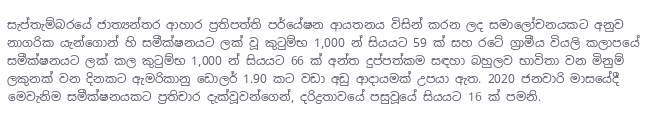සැප්තැම්බරයේ ජාත්‍යන්තර ආහාර ප්‍රතිපත්ති පර්යේෂන ආයතනය විසින් කරන ලද සමාලෝචනයකට අනුව නාගරික යැන්ගොන් හි සමීක්ෂනයට ලක් වූ කුටුම්භ 1,000 න් සියයට 59 ක් සහ රටේ ග්‍රාමීය වියලි කලාපයේ සමීක්ෂනයට ලක් කල කුටුම්භ 1,000 න් සියයට 66 ක් අන්ත දුප්පත්කම සඳහා බහුලව භාවිතා වන මිනුම් ලකුනක් වන දිනකට ඇමරිකානු ඩොලර් 1.90 කට වඩා අඩු ආදායමක් උපයා ඇත. 2020 ජනවාරි මාසයේදී මෙවැනිම සමීක්ෂනයකට ප්‍රතිචාර දැක්වූවන්ගෙන්, දරිද්‍රතාවයේ පසුවූයේ සියයට 16 ක් පමනි.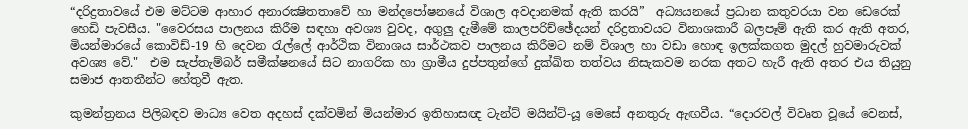“දරිද්‍රතාවයේ එම මට්ටම ආහාර අනාරක්‍ෂිතතාවේ හා මන්දපෝෂනයේ විශාල අවදානමක් ඇති කරයි”  අධ්‍යයනයේ ප්‍රධාන කතුවරයා වන ඩෙරෙක් හෙඩි පැවසීය. "වෛරසය පාලනය කිරීම සඳහා අවශ්‍ය වුවද, අගුලු දැමීමේ කාලපරිච්ඡේදයන් දරිද්‍රතාවයට විනාශකාරී බලපෑම් ඇති කර ඇති අතර, මියන්මාරයේ කොවිඩ්-19 හි දෙවන රැල්ලේ ආර්ථික විනාශය සාර්ථකව පාලනය කිරීමට නම් විශාල හා වඩා හොඳ ඉලක්කගත මුදල් හුවමාරුවක් අවශ්‍ය වේ."  එම සැප්තැම්බර් සමීක්ෂනයේ සිට නාගරික හා ග්‍රාමීය දුප්පතුන්ගේ දුක්ඛිත තත්වය නිසැකවම නරක අතට හැරී ඇති අතර එය තියුනු සමාජ ආතතීන්ට හේතුවී ඇත.

කුමන්ත්‍රනය පිලිබඳව මාධ්‍ය වෙත අදහස් දක්වමින් මියන්මාර ඉතිහාසඥ ටැන්ට් මයින්ට්-යූ මෙසේ අනතුරු ඇඟවීය. “දොරවල් විවෘත වූයේ වෙනස්,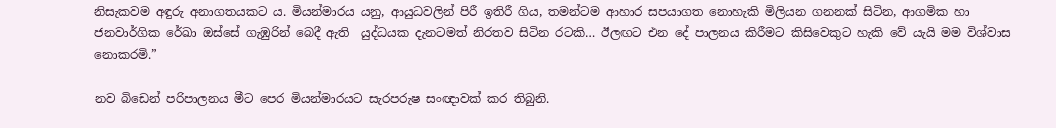නිසැකවම අඳුරු අනාගතයකට ය. මියන්මාරය යනු, ආයුධවලින් පිරී ඉතිරී ගිය, තමන්ටම ආහාර සපයාගත නොහැකි මිලියන ගනනක් සිටින, ආගමික හා ජනවාර්ගික රේඛා ඔස්සේ ගැඹුරින් බෙදී ඇති  යුද්ධයක දැනටමත් නිරතව සිටින රටකි… ඊලඟට එන දේ පාලනය කිරීමට කිසිවෙකුට හැකි වේ යැයි මම විශ්වාස නොකරමි.”

නව බිඩෙන් පරිපාලනය මීට පෙර මියන්මාරයට සැරපරුෂ සංඥාවක් කර තිබුනි.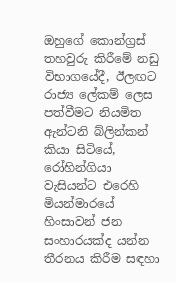ඔහුගේ කොන්ග්‍රස් තහවුරු කිරීමේ නඩු විභාගයේදී, ඊලඟට රාජ්‍ය ලේකම් ලෙස පත්වීමට නියමිත ඇන්ටනි බ්ලින්කන් කියා සිටියේ, රෝහින්ගියා වැසියන්ට එරෙහි මියන්මාරයේ හිංසාවන් ජන සංහාරයක්ද යන්න තීරනය කිරීම සඳහා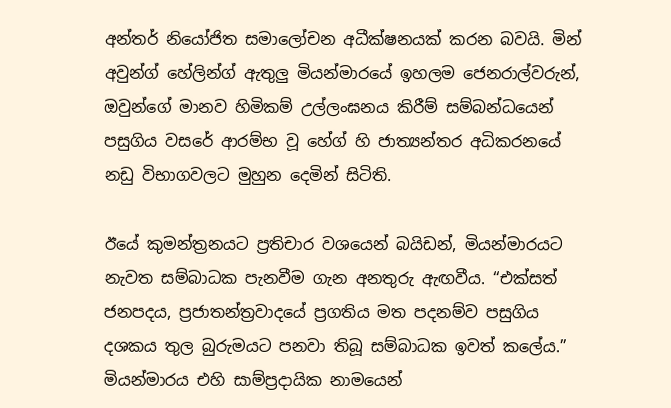අන්තර් නියෝජිත සමාලෝචන අධීක්ෂනයක් කරන බවයි. මින් අවුන්ග් හේලින්ග් ඇතුලු මියන්මාරයේ ඉහලම ජෙනරාල්වරුන්, ඔවුන්ගේ මානව හිමිකම් උල්ලංඝනය කිරීම් සම්බන්ධයෙන් පසුගිය වසරේ ආරම්භ වූ හේග් හි ජාත්‍යන්තර අධිකරනයේ නඩු විභාගවලට මුහුන දෙමින් සිටිති.

ඊයේ කුමන්ත්‍රනයට ප්‍රතිචාර වශයෙන් බයිඩන්, මියන්මාරයට නැවත සම්බාධක පැනවීම ගැන අනතුරු ඇඟවීය. “එක්සත් ජනපදය, ප්‍රජාතන්ත්‍රවාදයේ ප්‍රගතිය මත පදනම්ව පසුගිය දශකය තුල බුරුමයට පනවා තිබූ සම්බාධක ඉවත් කලේය.” මියන්මාරය එහි සාම්ප්‍රදායික නාමයෙන්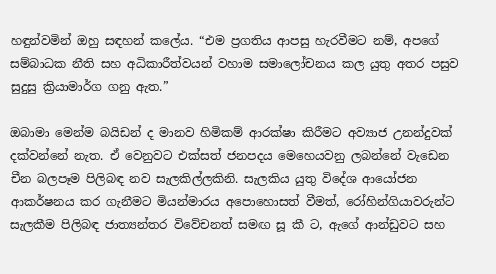හඳුන්වමින් ඔහු සඳහන් කලේය. “එම ප්‍රගතිය ආපසු හැරවීමට නම්, අපගේ සම්බාධක නීති සහ අධිකාරීත්වයන් වහාම සමාලෝචනය කල යුතු අතර පසුව සුදුසු ක්‍රියාමාර්ග ගනු ඇත.”

ඔබාමා මෙන්ම බයිඩන් ද මානව හිමිකම් ආරක්ෂා කිරීමට අව්‍යාජ උනන්දුවක් දක්වන්නේ නැත. ඒ වෙනුවට එක්සත් ජනපදය මෙහෙයවනු ලබන්නේ වැඩෙන චීන බලපෑම පිලිබඳ නව සැලකිල්ලකිනි. සැලකිය යුතු විදේශ ආයෝජන ආකර්ෂනය කර ගැනීමට මියන්මාරය අපොහොසත් වීමත්, රෝහින්ගියාවරුන්ට සැලකීම පිලිබඳ ජාත්‍යන්තර විවේචනත් සමඟ සූ කී ට, ඇගේ ආන්ඩුවට සහ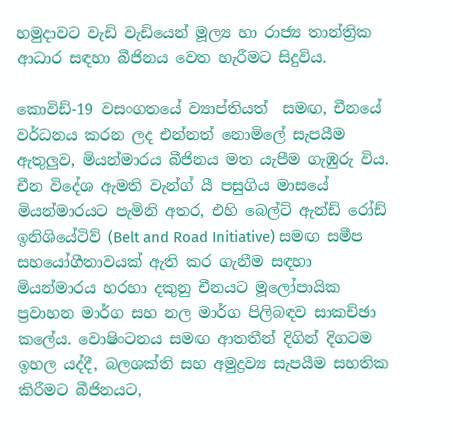හමුදාවට වැඩි වැඩියෙන් මූල්‍ය හා රාජ්‍ය තාන්ත්‍රික ආධාර සඳහා බීජිනය වෙත හැරීමට සිදුවිය.

කොවිඩ්-19 වසංගතයේ ව්‍යාප්තියත්  සමඟ, චීනයේ වර්ධනය කරන ලද එන්නත් නොමිලේ සැපයීම ඇතුලුව, මියන්මාරය බීජිනය මත යැපීම ගැඹුරු විය. චීන විදේශ ඇමති වැන්ග් යී පසුගිය මාසයේ මියන්මාරයට පැමිනි අතර, එහි බෙල්ට් ඇන්ඩ් රෝඩ් ඉනිශියේටිව් (Belt and Road Initiative) සමඟ සමීප සහයෝගීතාවයක් ඇති කර ගැනීම සඳහා  මියන්මාරය හරහා දකුනු චීනයට මූලෝපායික ප්‍රවාහන මාර්ග සහ නල මාර්ග පිලිබඳව සාකච්ඡා කලේය. වොෂිංටනය සමඟ ආතතීන් දිගින් දිගටම ඉහල යද්දී, බලශක්ති සහ අමුද්‍රව්‍ය සැපයීම සහතික කිරීමට බීජිනයට,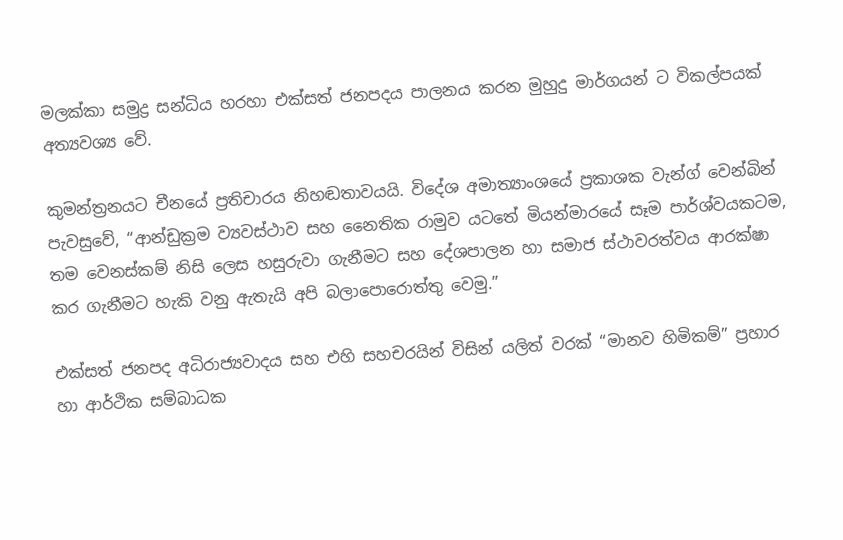මලක්කා සමුද්‍ර සන්ධිය හරහා එක්සත් ජනපදය පාලනය කරන මුහුදු මාර්ගයන් ට විකල්පයක් අත්‍යවශ්‍ය වේ.

කුමන්ත්‍රනයට චීනයේ ප්‍රතිචාරය නිහඬතාවයයි. විදේශ අමාත්‍යාංශයේ ප්‍රකාශක වැන්ග් වෙන්බින් පැවසුවේ, “ආන්ඩුක්‍රම ව්‍යවස්ථාව සහ නෛතික රාමුව යටතේ මියන්මාරයේ සෑම පාර්ශ්වයකටම, තම වෙනස්කම් නිසි ලෙස හසුරුවා ගැනීමට සහ දේශපාලන හා සමාජ ස්ථාවරත්වය ආරක්ෂා කර ගැනීමට හැකි වනු ඇතැයි අපි බලාපොරොත්තු වෙමු.”

එක්සත් ජනපද අධිරාජ්‍යවාදය සහ එහි සහචරයින් විසින් යලිත් වරක් “මානව හිමිකම්” ප්‍රහාර හා ආර්ථික සම්බාධක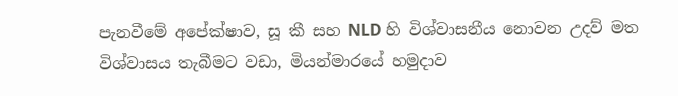පැනවීමේ අපේක්ෂාව, සූ කී සහ NLD හි විශ්වාසනීය නොවන උදව් මත විශ්වාසය තැබීමට වඩා, මියන්මාරයේ හමුදාව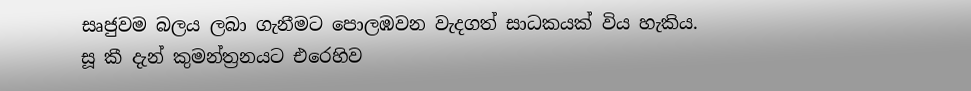සෘජුවම බලය ලබා ගැනීමට පොලඹවන වැදගත් සාධකයක් විය හැකිය. සූ කී දැන් කුමන්ත්‍රනයට එරෙහිව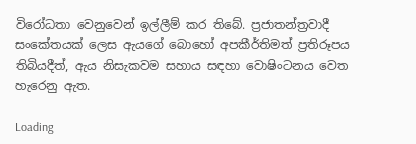විරෝධතා වෙනුවෙන් ඉල්ලීම් කර තිබේ. ප්‍රජාතන්ත්‍රවාදී සංකේතයක් ලෙස ඇයගේ බොහෝ අපකීර්තිමත් ප්‍රතිරූපය තිබියදීත්, ඇය නිසැකවම සහාය සඳහා වොෂිංටනය වෙත හැරෙනු ඇත.

Loading